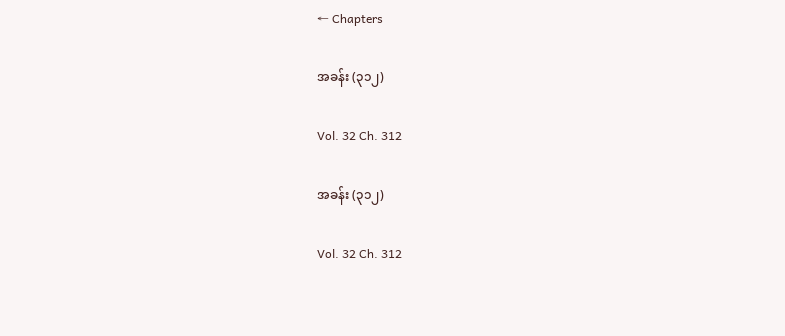← Chapters

အခန်း (၃၁၂)

Vol. 32 Ch. 312

အခန်း (၃၁၂)

Vol. 32 Ch. 312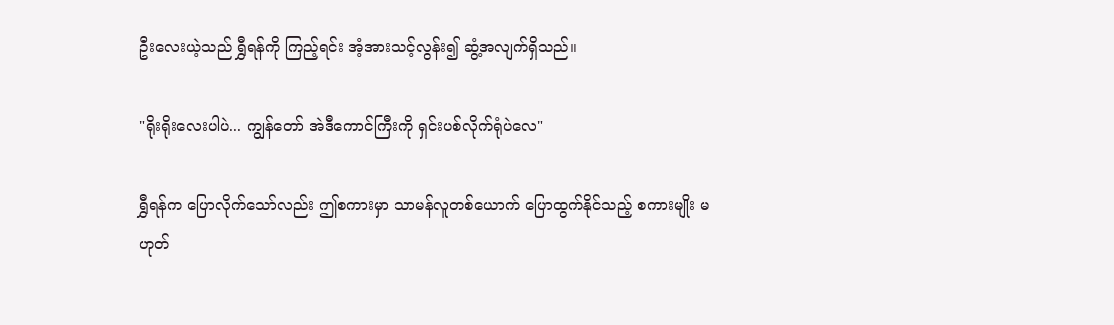ဦးလေးယဲ့သည် ရွှီရန်ကို ကြည့်ရင်း အံ့အားသင့်လွန်း၍ ဆွံ့အလျက်ရှိသည်။

"ရိုးရိုးလေးပါပဲ... ကျွန်တော် အဲဒီကောင်ကြီးကို ရှင်းပစ်လိုက်ရုံပဲလေ"

ရွှီရန်က ပြောလိုက်သော်လည်း ဤစကားမှာ သာမန်လူတစ်ယောက် ပြောထွက်နိုင်သည့် စကားမျိုး မဟုတ်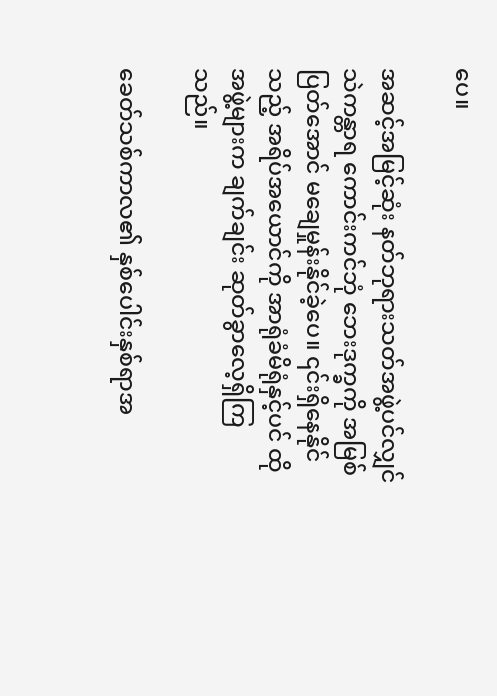ပေ။

အဆင့်အမြင့်ဆုံး နတ်ဘုရားသတ်အဖွဲ့ပင်လျှင် သဲကန္တာရ ကောင်းကင်ဘုံ ဘေးဒုက္ခကို အမြစ်ပြတ်အောင် မချေမှုန်းနိုင်ခဲ့ပေ။ ၎င်းရှိနေနိုင်သည့် အရိပ်အယောင်ကို အာရုံခံမိရုံနှင့်ပင် ထိုအဖွဲ့များက ချက်ချင်း ဆုတ်ခွာလေ့ရှိကြသည်။

ခေတ်သစ်ကာလ၏ နှစ်ပေါင်းနှစ်ရာအ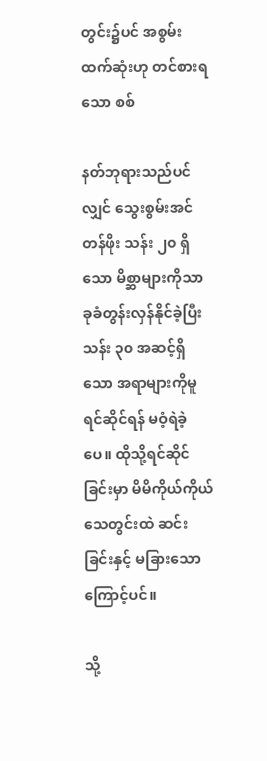တွင်း၌ပင် အစွမ်းထက်ဆုံးဟု တင်စားရသော စစ်

နတ်ဘုရားသည်ပင်လျှင် သွေးစွမ်းအင်တန်ဖိုး သန်း ၂၀ ရှိသော မိစ္ဆာများကိုသာ ခုခံတွန်းလှန်နိုင်ခဲ့ပြီး သန်း ၃၀ အဆင့်ရှိသော အရာများကိုမူ ရင်ဆိုင်ရန် မဝံ့ရဲခဲ့ပေ။ ထိုသို့ရင်ဆိုင်ခြင်းမှာ မိမိကိုယ်ကိုယ် သေတွင်းထဲ ဆင်းခြင်းနှင့် မခြားသောကြောင့်ပင်။

သို့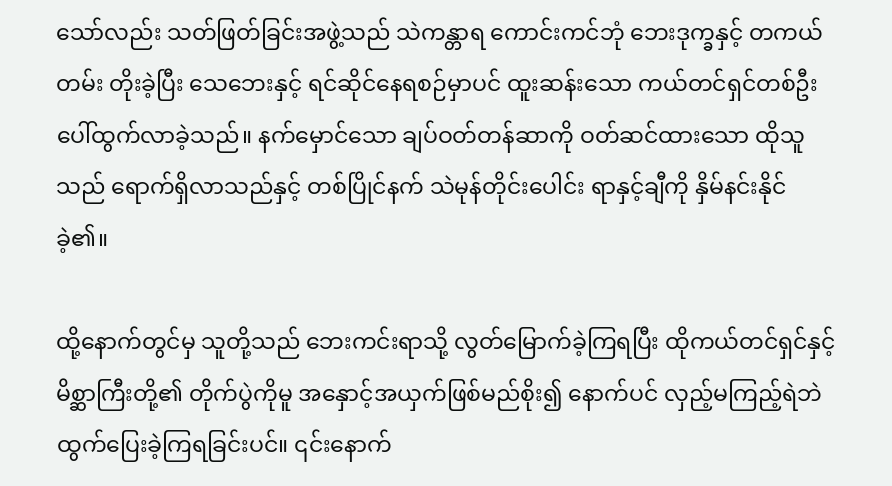သော်လည်း သတ်ဖြတ်ခြင်းအဖွဲ့သည် သဲကန္တာရ ကောင်းကင်ဘုံ ဘေးဒုက္ခနှင့် တကယ်တမ်း တိုးခဲ့ပြီး သေဘေးနှင့် ရင်ဆိုင်နေရစဉ်မှာပင် ထူးဆန်းသော ကယ်တင်ရှင်တစ်ဦး ပေါ်ထွက်လာခဲ့သည်။ နက်မှောင်သော ချပ်ဝတ်တန်ဆာကို ဝတ်ဆင်ထားသော ထိုသူသည် ရောက်ရှိလာသည်နှင့် တစ်ပြိုင်နက် သဲမုန်တိုင်းပေါင်း ရာနှင့်ချီကို နှိမ်နင်းနိုင်ခဲ့၏။

ထို့နောက်တွင်မှ သူတို့သည် ဘေးကင်းရာသို့ လွတ်မြောက်ခဲ့ကြရပြီး ထိုကယ်တင်ရှင်နှင့် မိစ္ဆာကြီးတို့၏ တိုက်ပွဲကိုမူ အနှောင့်အယှက်ဖြစ်မည်စိုး၍ နောက်ပင် လှည့်မကြည့်ရဲဘဲ ထွက်ပြေးခဲ့ကြရခြင်းပင်။ ၎င်းနောက်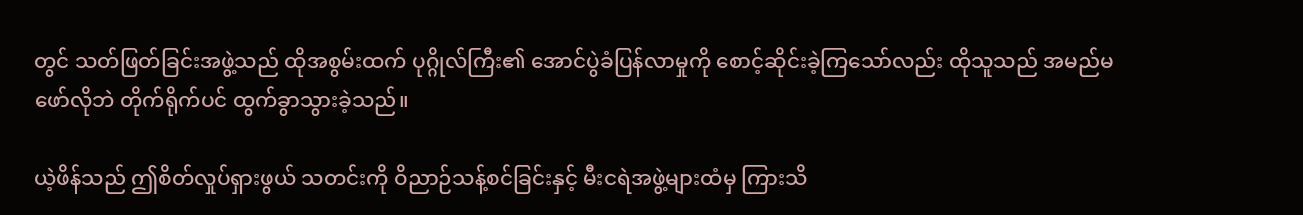တွင် သတ်ဖြတ်ခြင်းအဖွဲ့သည် ထိုအစွမ်းထက် ပုဂ္ဂိုလ်ကြီး၏ အောင်ပွဲခံပြန်လာမှုကို စောင့်ဆိုင်းခဲ့ကြသော်လည်း ထိုသူသည် အမည်မဖော်လိုဘဲ တိုက်ရိုက်ပင် ထွက်ခွာသွားခဲ့သည်။

ယဲ့ဖိန်သည် ဤစိတ်လှုပ်ရှားဖွယ် သတင်းကို ဝိညာဉ်သန့်စင်ခြင်းနှင့် မီးငရဲအဖွဲ့များထံမှ ကြားသိ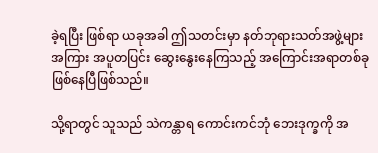ခဲ့ရပြီး ဖြစ်ရာ ယခုအခါ ဤသတင်းမှာ နတ်ဘုရားသတ်အဖွဲ့များအကြား အပူတပြင်း ဆွေးနွေးနေကြသည့် အကြောင်းအရာတစ်ခု ဖြစ်နေပြီဖြစ်သည်။

သို့ရာတွင် သူသည် သဲကန္တာရ ကောင်းကင်ဘုံ ဘေးဒုက္ခကို အ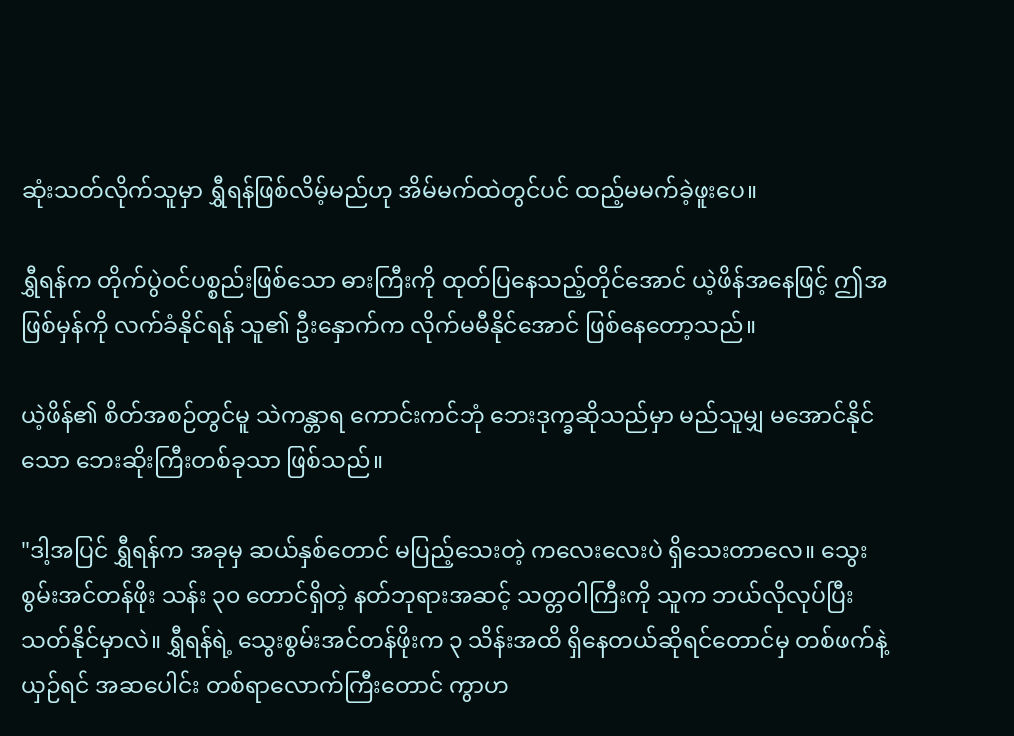ဆုံးသတ်လိုက်သူမှာ ရွှီရန်ဖြစ်လိမ့်မည်ဟု အိမ်မက်ထဲတွင်ပင် ထည့်မမက်ခဲ့ဖူးပေ။

ရွှီရန်က တိုက်ပွဲဝင်ပစ္စည်းဖြစ်သော ဓားကြီးကို ထုတ်ပြနေသည့်တိုင်အောင် ယဲ့ဖိန်အနေဖြင့် ဤအဖြစ်မှန်ကို လက်ခံနိုင်ရန် သူ၏ ဦးနှောက်က လိုက်မမီနိုင်အောင် ဖြစ်နေတော့သည်။

ယဲ့ဖိန်၏ စိတ်အစဉ်တွင်မူ သဲကန္တာရ ကောင်းကင်ဘုံ ဘေးဒုက္ခဆိုသည်မှာ မည်သူမျှ မအောင်နိုင်သော ဘေးဆိုးကြီးတစ်ခုသာ ဖြစ်သည်။

"ဒါ့အပြင် ရွှီရန်က အခုမှ ဆယ်နှစ်တောင် မပြည့်သေးတဲ့ ကလေးလေးပဲ ရှိသေးတာလေ။ သွေးစွမ်းအင်တန်ဖိုး သန်း ၃၀ တောင်ရှိတဲ့ နတ်ဘုရားအဆင့် သတ္တဝါကြီးကို သူက ဘယ်လိုလုပ်ပြီး သတ်နိုင်မှာလဲ။ ရွှီရန်ရဲ့ သွေးစွမ်းအင်တန်ဖိုးက ၃ သိန်းအထိ ရှိနေတယ်ဆိုရင်တောင်မှ တစ်ဖက်နဲ့ယှဉ်ရင် အဆပေါင်း တစ်ရာလောက်ကြီးတောင် ကွာဟ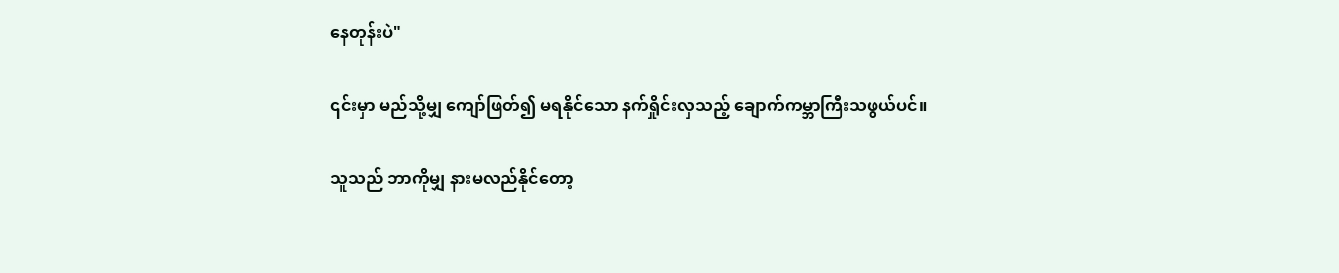နေတုန်းပဲ"

၎င်းမှာ မည်သို့မျှ ကျော်ဖြတ်၍ မရနိုင်သော နက်ရှိုင်းလှသည့် ချောက်ကမ္ဘာကြီးသဖွယ်ပင်။

သူသည် ဘာကိုမျှ နားမလည်နိုင်တော့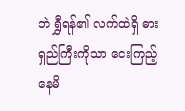ဘဲ ရွှီရန်၏ လက်ထဲရှိ ဓားရှည်ကြီးကိုသာ ငေးကြည့်နေမိ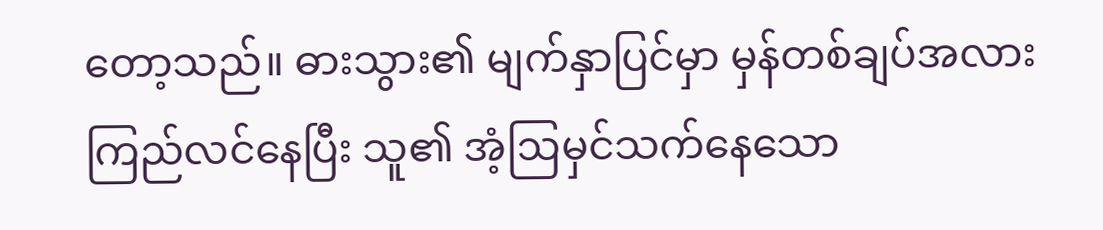တော့သည်။ ဓားသွား၏ မျက်နှာပြင်မှာ မှန်တစ်ချပ်အလား ကြည်လင်နေပြီး သူ၏ အံ့ဩမှင်သက်နေသော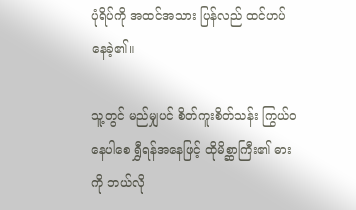ပုံရိပ်ကို အထင်အသား ပြန်လည် ထင်ဟပ်နေခဲ့၏။

သူ့တွင် မည်မျှပင် စိတ်ကူးစိတ်သန်း ကြွယ်ဝနေပါစေ ရွှီရန်အနေဖြင့် ထိုမိစ္ဆာကြီး၏ ဓားကို ဘယ်လို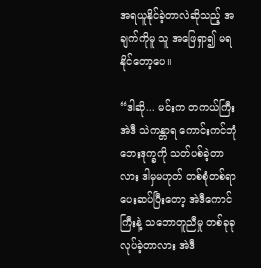အရယူနိုင်ခဲ့တာလဲဆိုသည့် အချက်ကိုမူ သူ အဖြေရှာ၍ မရနိုင်တော့ပေ။

“ဒါဆို... မင်းက တကယ်ကြီး အဲဒီ သဲကန္တာရ ကောင်းကင်ဘုံ ဘေးဒုက္ခကို သတ်ပစ်ခဲ့တာလား ဒါမှမဟုတ် တစ်စုံတစ်ရာ ပေးဆပ်ပြီးတော့ အဲဒီကောင်ကြီးနဲ့ သဘောတူညီမှု တစ်ခုခု လုပ်ခဲ့တာလား အဲဒီ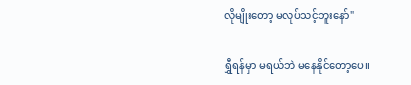လိုမျိုးတော့ မလုပ်သင့်ဘူးနော်"

ရွှီရန်မှာ မရယ်ဘဲ မနေနိုင်တော့ပေ။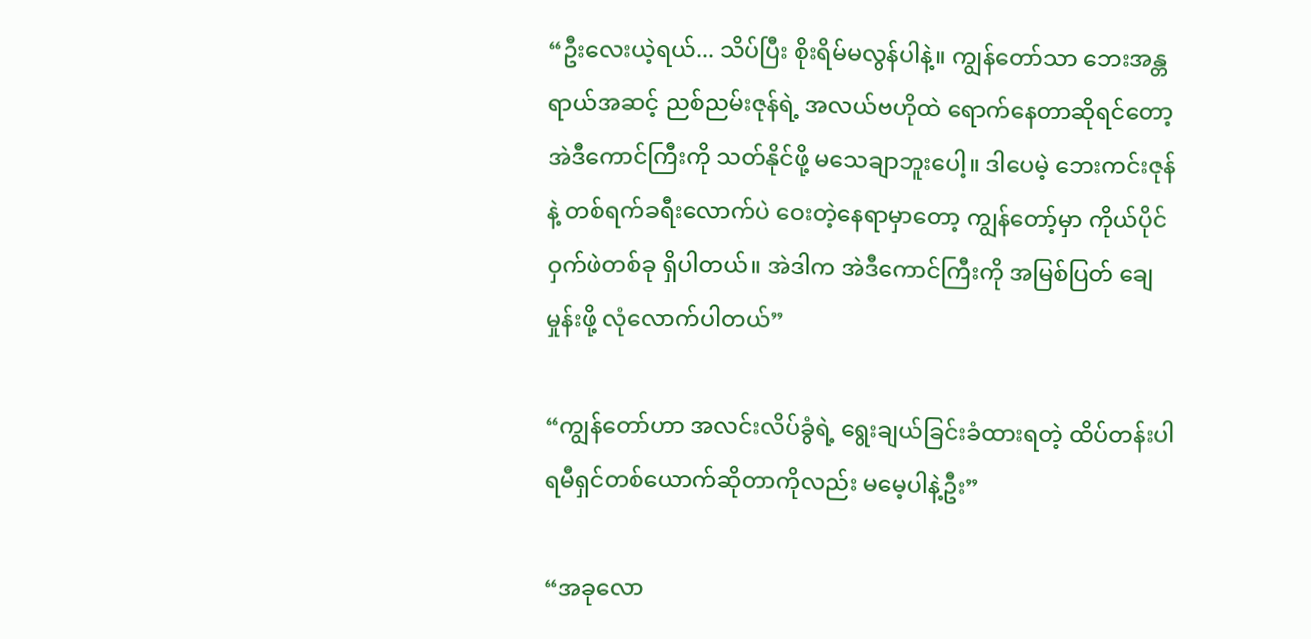“ဦးလေးယဲ့ရယ်... သိပ်ပြီး စိုးရိမ်မလွန်ပါနဲ့။ ကျွန်တော်သာ ဘေးအန္တရာယ်အဆင့် ညစ်ညမ်းဇုန်ရဲ့ အလယ်ဗဟိုထဲ ရောက်နေတာဆိုရင်တော့ အဲဒီကောင်ကြီးကို သတ်နိုင်ဖို့ မသေချာဘူးပေါ့။ ဒါပေမဲ့ ဘေးကင်းဇုန်နဲ့ တစ်ရက်ခရီးလောက်ပဲ ဝေးတဲ့နေရာမှာတော့ ကျွန်တော့်မှာ ကိုယ်ပိုင် ဝှက်ဖဲတစ်ခု ရှိပါတယ်။ အဲဒါက အဲဒီကောင်ကြီးကို အမြစ်ပြတ် ချေမှုန်းဖို့ လုံလောက်ပါတယ်”

“ကျွန်တော်ဟာ အလင်းလိပ်ခွံရဲ့ ရွေးချယ်ခြင်းခံထားရတဲ့ ထိပ်တန်းပါရမီရှင်တစ်ယောက်ဆိုတာကိုလည်း မမေ့ပါနဲ့ဦး”

“အခုလော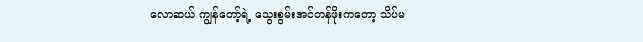လောဆယ် ကျွန်တော့်ရဲ့ သွေးစွမ်းအင်တန်ဖိုးကတော့ သိပ်မ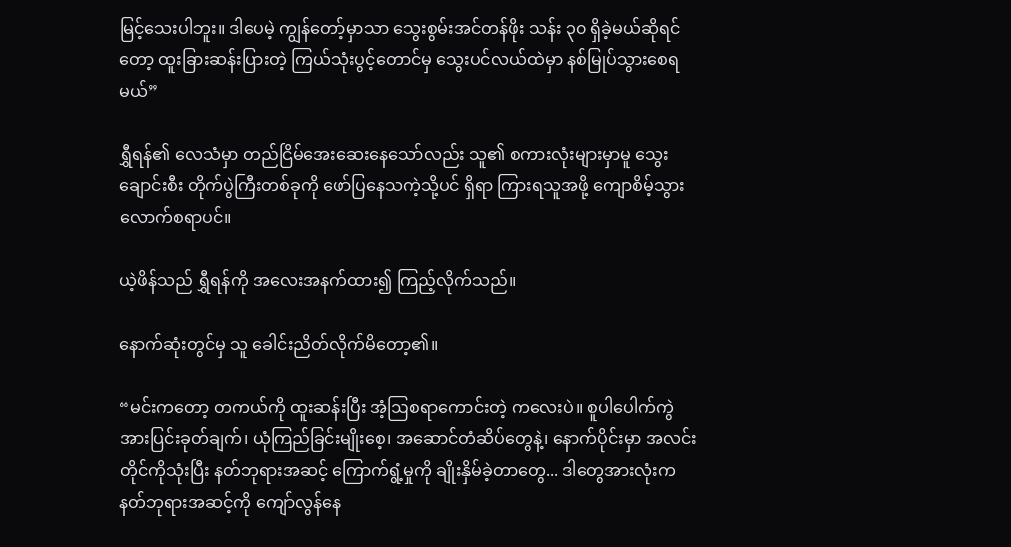မြင့်သေးပါဘူး။ ဒါပေမဲ့ ကျွန်တော့်မှာသာ သွေးစွမ်းအင်တန်ဖိုး သန်း ၃၀ ရှိခဲ့မယ်ဆိုရင်တော့ ထူးခြားဆန်းပြားတဲ့ ကြယ်သုံးပွင့်တောင်မှ သွေးပင်လယ်ထဲမှာ နစ်မြုပ်သွားစေရမယ်”

ရွှီရန်၏ လေသံမှာ တည်ငြိမ်အေးဆေးနေသော်လည်း သူ၏ စကားလုံးများမှာမူ သွေးချောင်းစီး တိုက်ပွဲကြီးတစ်ခုကို ဖော်ပြနေသကဲ့သို့ပင် ရှိရာ ကြားရသူအဖို့ ကျောစိမ့်သွားလောက်စရာပင်။

ယဲ့ဖိန်သည် ရွှီရန်ကို အလေးအနက်ထား၍ ကြည့်လိုက်သည်။

နောက်ဆုံးတွင်မှ သူ ခေါင်းညိတ်လိုက်မိတော့၏။

“မင်းကတော့ တကယ်ကို ထူးဆန်းပြီး အံ့ဩစရာကောင်းတဲ့ ကလေးပဲ။ စူပါပေါက်ကွဲအားပြင်းခုတ်ချက်၊ ယုံကြည်ခြင်းမျိုးစေ့၊ အဆောင်တံဆိပ်တွေနဲ့၊ နောက်ပိုင်းမှာ အလင်းတိုင်ကိုသုံးပြီး နတ်ဘုရားအဆင့် ကြောက်ရွံ့မှုကို ချိုးနှိမ်ခဲ့တာတွေ... ဒါတွေအားလုံးက နတ်ဘုရားအဆင့်ကို ကျော်လွန်နေ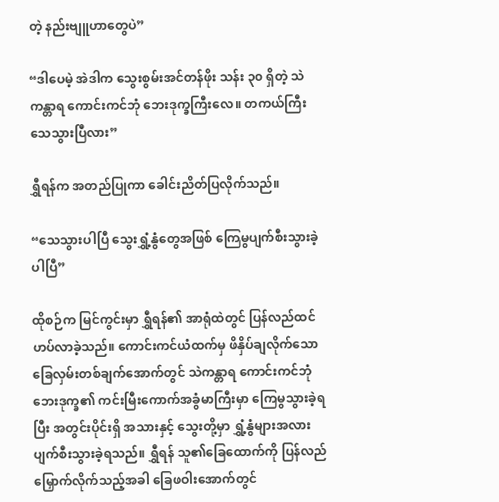တဲ့ နည်းဗျူဟာတွေပဲ”

“ဒါပေမဲ့ အဲဒါက သွေးစွမ်းအင်တန်ဖိုး သန်း ၃၀ ရှိတဲ့ သဲကန္တာရ ကောင်းကင်ဘုံ ဘေးဒုက္ခကြီးလေ။ တကယ်ကြီး သေသွားပြီလား”

ရွှီရန်က အတည်ပြုကာ ခေါင်းညိတ်ပြလိုက်သည်။

“သေသွားပါပြီ သွေးရွှံ့နွံတွေအဖြစ် ကြေမွပျက်စီးသွားခဲ့ပါပြီ”

ထိုစဉ်က မြင်ကွင်းမှာ ရွှီရန်၏ အာရုံထဲတွင် ပြန်လည်ထင်ဟပ်လာခဲ့သည်။ ကောင်းကင်ယံထက်မှ ဖိနှိပ်ချလိုက်သော ခြေလှမ်းတစ်ချက်အောက်တွင် သဲကန္တာရ ကောင်းကင်ဘုံ ဘေးဒုက္ခ၏ ကင်းမြီးကောက်အခွံမာကြီးမှာ ကြေမွသွားခဲ့ရပြီး အတွင်းပိုင်းရှိ အသားနှင့် သွေးတို့မှာ ရွှံ့နွံများအလား ပျက်စီးသွားခဲ့ရသည်။ ရွှီရန် သူ၏ခြေထောက်ကို ပြန်လည်မြှောက်လိုက်သည့်အခါ ခြေဖဝါးအောက်တွင်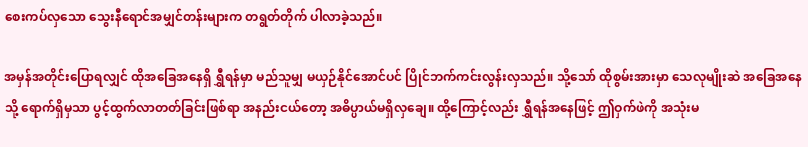စေးကပ်လှသော သွေးနီရောင်အမျှင်တန်းများက တရွတ်တိုက် ပါလာခဲ့သည်။

အမှန်အတိုင်းပြောရလျှင် ထိုအခြေအနေရှိ ရွှီရန်မှာ မည်သူမျှ မယှဉ်နိုင်အောင်ပင် ပြိုင်ဘက်ကင်းလွန်းလှသည်။ သို့သော် ထိုစွမ်းအားမှာ သေလုမျိုးဆဲ အခြေအနေသို့ ရောက်ရှိမှသာ ပွင့်ထွက်လာတတ်ခြင်းဖြစ်ရာ အနည်းငယ်တော့ အဓိပ္ပာယ်မရှိလှချေ။ ထို့ကြောင့်လည်း ရွှီရန်အနေဖြင့် ဤဝှက်ဖဲကို အသုံးမ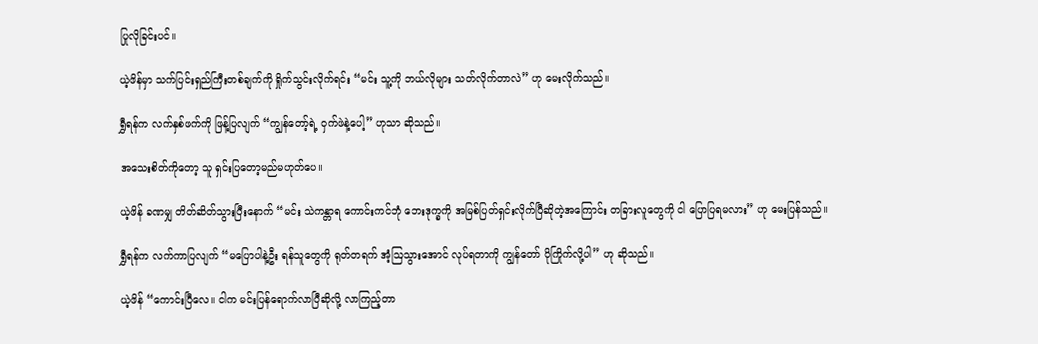ပြုလိုခြင်းပင်။

ယဲ့ဖိန်မှာ သက်ပြင်းရှည်ကြီးတစ်ချက်ကို ရှိုက်သွင်းလိုက်ရင်း “မင်း သူ့ကို ဘယ်လိုများ သတ်လိုက်တာလဲ” ဟု မေးလိုက်သည်။

ရွှီရန်က လက်နှစ်ဖက်ကို ဖြန့်ပြလျက် “ကျွန်တော့်ရဲ့ ဝှက်ဖဲနဲ့ပေါ့” ဟုသာ ဆိုသည်။

အသေးစိတ်ကိုတော့ သူ ရှင်းပြတော့မည်မဟုတ်ပေ။

ယဲ့ဖိန် ခဏမျှ တိတ်ဆိတ်သွားပြီးနောက် “မင်း သဲကန္တာရ ကောင်းကင်ဘုံ ဘေးဒုက္ခကို အမြစ်ပြတ်ရှင်းလိုက်ပြီဆိုတဲ့အကြောင်း တခြားလူတွေကို ငါ ပြောပြရမလား” ဟု မေးပြန်သည်။

ရွှီရန်က လက်ကာပြလျက် “မပြောပါနဲ့ဦး ရန်သူတွေကို ရုတ်တရက် အံ့ဩသွားအောင် လုပ်ရတာကို ကျွန်တော် ပိုကြိုက်လို့ပါ” ဟု ဆိုသည်။

ယဲ့ဖိန် “ကောင်းပြီလေ။ ငါက မင်းပြန်ရောက်လာပြီဆိုလို့ လာကြည့်တာ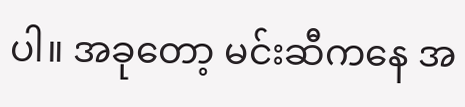ပါ။ အခုတော့ မင်းဆီကနေ အ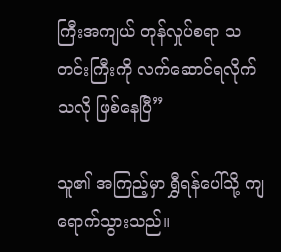ကြီးအကျယ် တုန်လှုပ်စရာ သတင်းကြီးကို လက်ဆောင်ရလိုက်သလို ဖြစ်နေပြီ”

သူ၏ အကြည့်မှာ ရွှီရန်ပေါ်သို့ ကျရောက်သွားသည်။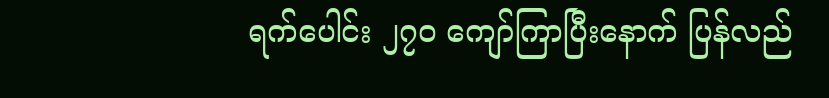ရက်ပေါင်း ၂၇၀ ကျော်ကြာပြီးနောက် ပြန်လည်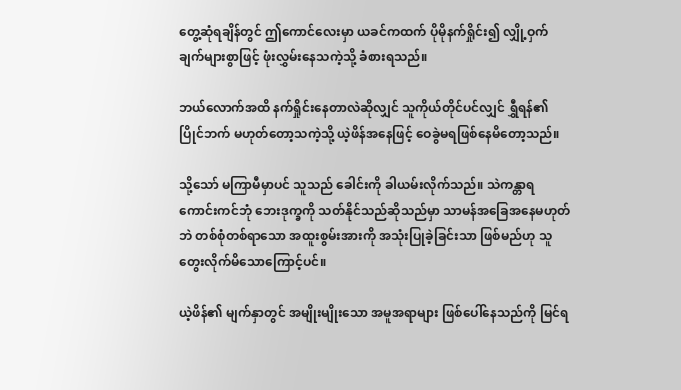တွေ့ဆုံရချိန်တွင် ဤကောင်လေးမှာ ယခင်ကထက် ပိုမိုနက်ရှိုင်း၍ လျှို့ဝှက်ချက်များစွာဖြင့် ဖုံးလွှမ်းနေသကဲ့သို့ ခံစားရသည်။

ဘယ်လောက်အထိ နက်ရှိုင်းနေတာလဲဆိုလျှင် သူကိုယ်တိုင်ပင်လျှင် ရွှီရန်၏ ပြိုင်ဘက် မဟုတ်တော့သကဲ့သို့ ယဲ့ဖိန်အနေဖြင့် ဝေခွဲမရဖြစ်နေမိတော့သည်။

သို့သော် မကြာမီမှာပင် သူသည် ခေါင်းကို ခါယမ်းလိုက်သည်။ သဲကန္တာရ ကောင်းကင်ဘုံ ဘေးဒုက္ခကို သတ်နိုင်သည်ဆိုသည်မှာ သာမန်အခြေအနေမဟုတ်ဘဲ တစ်စုံတစ်ရာသော အထူးစွမ်းအားကို အသုံးပြုခဲ့ခြင်းသာ ဖြစ်မည်ဟု သူ တွေးလိုက်မိသောကြောင့်ပင်။

ယဲ့ဖိန်၏ မျက်နှာတွင် အမျိုးမျိုးသော အမူအရာများ ဖြစ်ပေါ်နေသည်ကို မြင်ရ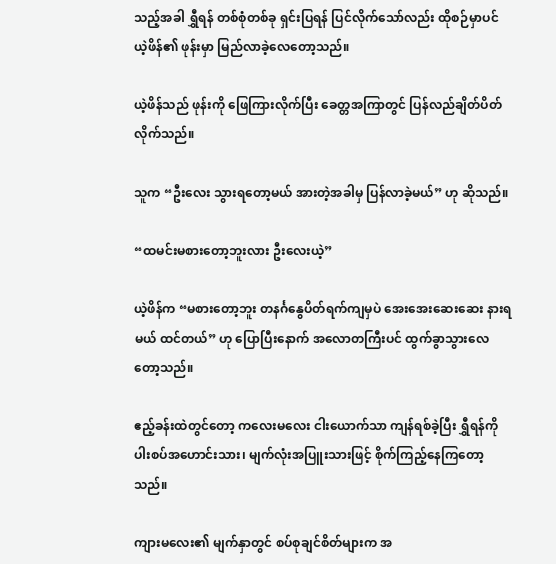သည့်အခါ ရွှီရန် တစ်စုံတစ်ခု ရှင်းပြရန် ပြင်လိုက်သော်လည်း ထိုစဉ်မှာပင် ယဲ့ဖိန်၏ ဖုန်းမှာ မြည်လာခဲ့လေတော့သည်။

ယဲ့ဖိန်သည် ဖုန်းကို ဖြေကြားလိုက်ပြီး ခေတ္တအကြာတွင် ပြန်လည်ချိတ်ပိတ်လိုက်သည်။

သူက “ဦးလေး သွားရတော့မယ် အားတဲ့အခါမှ ပြန်လာခဲ့မယ်” ဟု ဆိုသည်။

“ထမင်းမစားတော့ဘူးလား ဦးလေးယဲ့”

ယဲ့ဖိန်က “မစားတော့ဘူး တနင်္ဂနွေပိတ်ရက်ကျမှပဲ အေးအေးဆေးဆေး နားရမယ် ထင်တယ်” ဟု ပြောပြီးနောက် အလောတကြီးပင် ထွက်ခွာသွားလေတော့သည်။

ဧည့်ခန်းထဲတွင်တော့ ကလေးမလေး ငါးယောက်သာ ကျန်ရစ်ခဲ့ပြီး ရွှီရန်ကို ပါးစပ်အဟောင်းသား၊ မျက်လုံးအပြူးသားဖြင့် စိုက်ကြည့်နေကြတော့သည်။

ကျားမလေး၏ မျက်နှာတွင် စပ်စုချင်စိတ်များက အ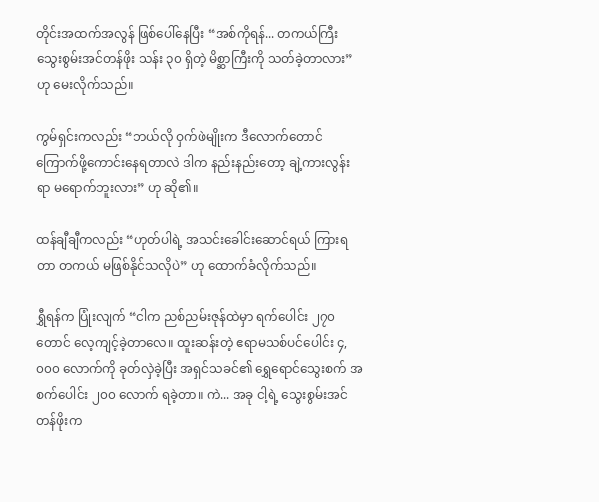တိုင်းအထက်အလွန် ဖြစ်ပေါ်နေပြီး “အစ်ကိုရန်... တကယ်ကြီး သွေးစွမ်းအင်တန်ဖိုး သန်း ၃၀ ရှိတဲ့ မိစ္ဆာကြီးကို သတ်ခဲ့တာလား” ဟု မေးလိုက်သည်။

ကွမ်ရှင်းကလည်း “ဘယ်လို ဝှက်ဖဲမျိုးက ဒီလောက်တောင် ကြောက်ဖို့ကောင်းနေရတာလဲ ဒါက နည်းနည်းတော့ ချဲ့ကားလွန်းရာ မရောက်ဘူးလား” ဟု ဆို၏။

ထန်ချီချီကလည်း “ဟုတ်ပါရဲ့ အသင်းခေါင်းဆောင်ရယ် ကြားရတာ တကယ် မဖြစ်နိုင်သလိုပဲ” ဟု ထောက်ခံလိုက်သည်။

ရွှီရန်က ပြုံးလျက် “ငါက ညစ်ညမ်းဇုန်ထဲမှာ ရက်ပေါင်း ၂၇၀ တောင် လေ့ကျင့်ခဲ့တာလေ။ ထူးဆန်းတဲ့ ဧရာမသစ်ပင်ပေါင်း ၄,၀၀၀ လောက်ကို ခုတ်လှဲခဲ့ပြီး အရှင်သခင်၏ ရွှေရောင်သွေးစက် အစက်ပေါင်း ၂၀၀ လောက် ရခဲ့တာ။ ကဲ... အခု ငါ့ရဲ့ သွေးစွမ်းအင်တန်ဖိုးက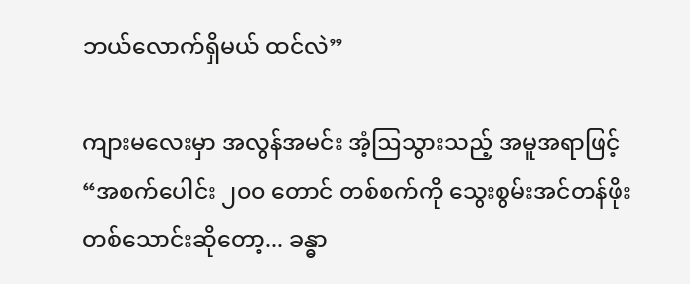ဘယ်လောက်ရှိမယ် ထင်လဲ”

ကျားမလေးမှာ အလွန်အမင်း အံ့ဩသွားသည့် အမူအရာဖြင့် “အစက်ပေါင်း ၂၀၀ တောင် တစ်စက်ကို သွေးစွမ်းအင်တန်ဖိုး တစ်သောင်းဆိုတော့... ခန္ဓာ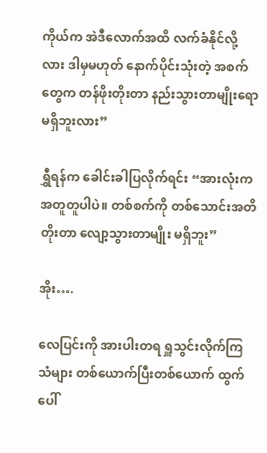ကိုယ်က အဲဒီလောက်အထိ လက်ခံနိုင်လို့လား ဒါမှမဟုတ် နောက်ပိုင်းသုံးတဲ့ အစက်တွေက တန်ဖိုးတိုးတာ နည်းသွားတာမျိုးရော မရှိဘူးလား”

ရွှီရန်က ခေါင်းခါပြလိုက်ရင်း “အားလုံးက အတူတူပါပဲ။ တစ်စက်ကို တစ်သောင်းအတိ တိုးတာ လျော့သွားတာမျိုး မရှိဘူး”

အိုး….

လေပြင်းကို အားပါးတရ ရှူသွင်းလိုက်ကြသံများ တစ်ယောက်ပြီးတစ်ယောက် ထွက်ပေါ်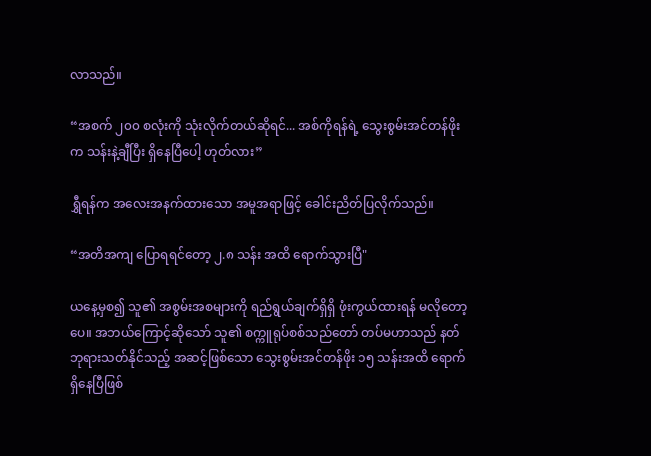လာသည်။

“အစက် ၂၀၀ စလုံးကို သုံးလိုက်တယ်ဆိုရင်... အစ်ကိုရန်ရဲ့ သွေးစွမ်းအင်တန်ဖိုးက သန်းနဲ့ချီပြီး ရှိနေပြီပေါ့ ဟုတ်လား”

ရွှီရန်က အလေးအနက်ထားသော အမူအရာဖြင့် ခေါင်းညိတ်ပြလိုက်သည်။

“အတိအကျ ပြောရရင်တော့ ၂.၈ သန်း အထိ ရောက်သွားပြီ"

ယနေ့မှစ၍ သူ၏ အစွမ်းအစများကို ရည်ရွယ်ချက်ရှိရှိ ဖုံးကွယ်ထားရန် မလိုတော့ပေ။ အဘယ်ကြောင့်ဆိုသော် သူ၏ စက္ကူရုပ်စစ်သည်တော် တပ်မဟာသည် နတ်ဘုရားသတ်နိုင်သည့် အဆင့်ဖြစ်သော သွေးစွမ်းအင်တန်ဖိုး ၁၅ သန်းအထိ ရောက်ရှိနေပြီဖြစ်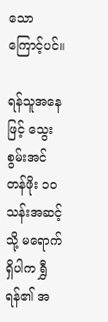သောကြောင့်ပင်။

ရန်သူအနေဖြင့် သွေးစွမ်းအင်တန်ဖိုး ၁၀ သန်းအဆင့်သို့ မရောက်ရှိပါက ရွှီရန်၏ အ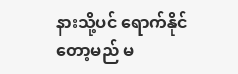နားသို့ပင် ရောက်နိုင်တော့မည် မ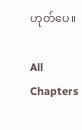ဟုတ်ပေ။

All Chapters